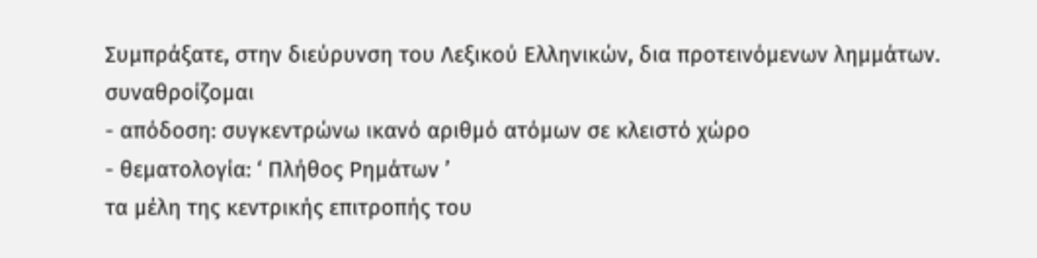Συμπράξατε, στην διεύρυνση του Λεξικού Ελληνικών, δια προτεινόμενων λημμάτων.
συναθροίζομαι
- απόδοση: συγκεντρώνω ικανό αριθμό ατόμων σε κλειστό χώρο
- θεματολογία: ‘ Πλήθος Ρημάτων ’
τα μέλη της κεντρικής επιτροπής του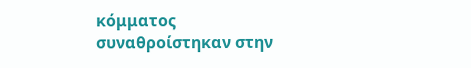κόμματος συναθροίστηκαν στην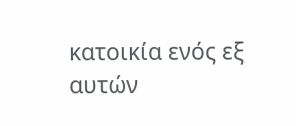κατοικία ενός εξ αυτών